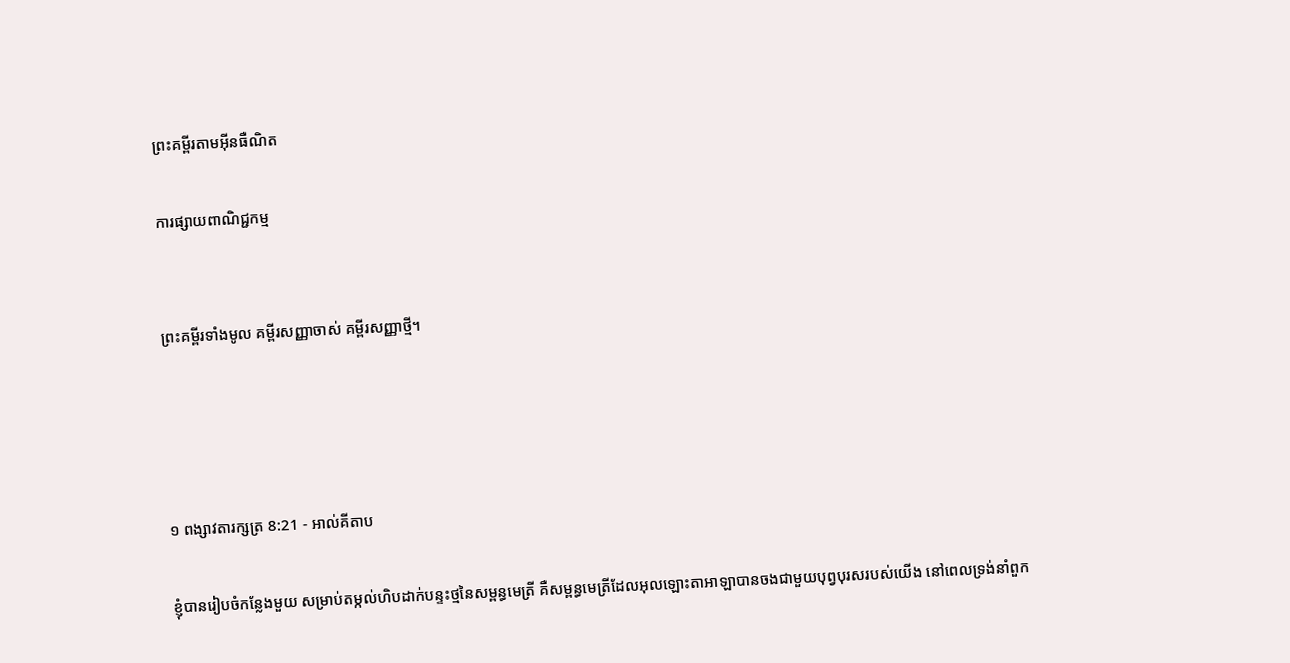ព្រះគម្ពីរតាមអ៊ីនធឺណិត

ការផ្សាយពាណិជ្ជកម្ម


ព្រះគម្ពីរទាំងមូល គម្ពីរសញ្ញាចាស់ គម្ពីរសញ្ញាថ្មី។




១ ពង្សាវ‌តារ‌ក្សត្រ 8:21 - អាល់គីតាប

ខ្ញុំបានរៀប‌ចំកន្លែងមួយ សម្រាប់តម្កល់ហិបដាក់បន្ទះថ្មនៃសម្ពន្ធ‌មេត្រី គឺសម្ពន្ធ‌មេត្រីដែលអុលឡោះ‌តាអាឡាបានចងជាមួយបុព្វ‌បុរសរបស់យើង នៅពេលទ្រង់នាំពួក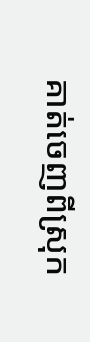គាត់ចេញពីស្រុក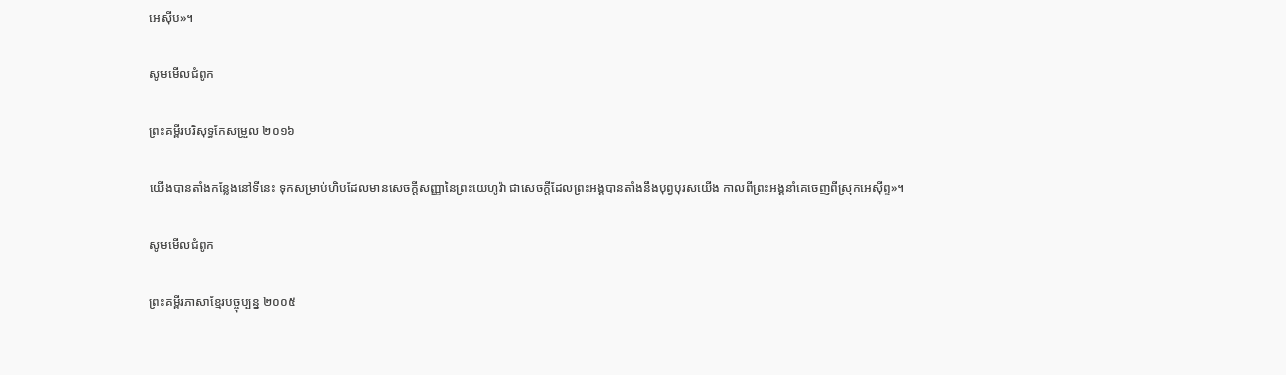អេស៊ីប»។

សូមមើលជំពូក

ព្រះគម្ពីរបរិសុទ្ធកែសម្រួល ២០១៦

យើងបានតាំងកន្លែងនៅទីនេះ ទុកសម្រាប់ហិបដែលមានសេចក្ដីសញ្ញានៃព្រះ‌យេហូវ៉ា ជាសេចក្ដីដែលព្រះ‌អង្គបានតាំងនឹងបុព្វ‌បុរសយើង កាលពីព្រះ‌អង្គនាំគេចេញពីស្រុកអេស៊ីព្ទ»។

សូមមើលជំពូក

ព្រះគម្ពីរភាសាខ្មែរបច្ចុប្បន្ន ២០០៥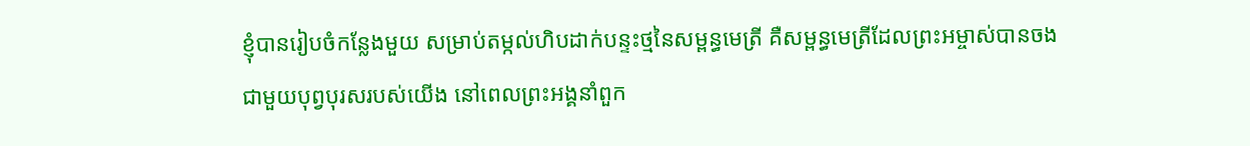ខ្ញុំបានរៀបចំកន្លែងមួយ សម្រាប់តម្កល់ហិបដាក់បន្ទះថ្មនៃសម្ពន្ធ‌មេត្រី គឺសម្ពន្ធ‌មេត្រីដែលព្រះ‌អម្ចាស់បានចងជាមួយបុព្វបុរសរបស់យើង នៅពេលព្រះអង្គនាំពួក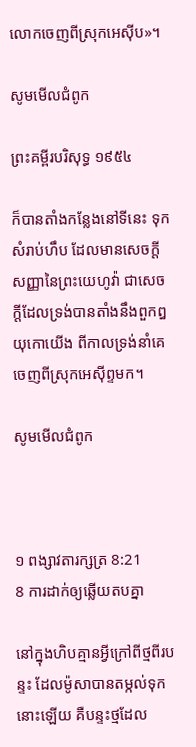លោកចេញពីស្រុកអេស៊ីប»។

សូមមើលជំពូក

ព្រះគម្ពីរបរិសុទ្ធ ១៩៥៤

ក៏បានតាំងកន្លែងនៅទីនេះ ទុកសំរាប់ហឹប ដែលមានសេចក្ដីសញ្ញានៃព្រះ‌យេហូវ៉ា ជាសេចក្ដីដែលទ្រង់បានតាំងនឹងពួកឰយុកោយើង ពីកាលទ្រង់នាំគេចេញពីស្រុកអេស៊ីព្ទមក។

សូមមើលជំពូក



១ ពង្សាវ‌តារ‌ក្សត្រ 8:21
8 ការដាក់ឲ្យឆ្លើយតបគ្នា

នៅក្នុងហិបគ្មានអ្វីក្រៅពីថ្មពីរបន្ទះ ដែលម៉ូសាបានតម្កល់ទុកនោះឡើយ គឺបន្ទះថ្មដែល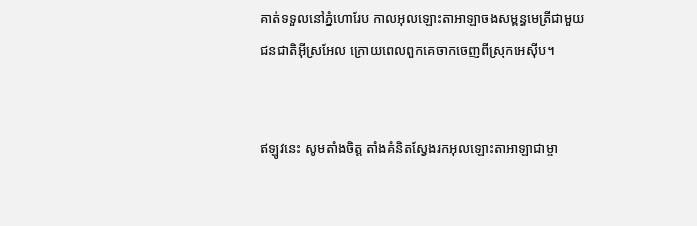គាត់ទទួលនៅភ្នំហោរែប កាលអុលឡោះ‌តាអាឡាចងសម្ពន្ធ‌មេត្រីជាមួយជន‌ជាតិអ៊ីស្រ‌អែល ក្រោយពេលពួកគេចាកចេញពីស្រុកអេស៊ីប។


ឥឡូវនេះ សូមតាំងចិត្ត តាំងគំនិតស្វែងរកអុលឡោះ‌តាអាឡាជាម្ចា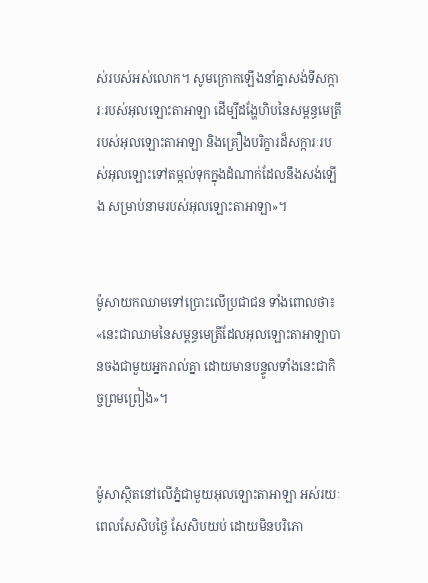ស់របស់អស់លោក។ សូមក្រោកឡើងនាំគ្នាសង់ទី‌សក្ការៈរបស់អុលឡោះ‌តាអាឡា ដើម្បីដង្ហែហិបនៃសម្ពន្ធ‌មេត្រីរបស់អុលឡោះ‌តាអាឡា និងគ្រឿងបរិក្ខារដ៏សក្ការៈរបស់អុលឡោះទៅតម្កល់ទុកក្នុងដំណាក់ដែលនឹងសង់ឡើង សម្រាប់នាមរបស់អុលឡោះ‌តាអាឡា»។


ម៉ូសាយកឈាមទៅប្រោះលើប្រជា‌ជន ទាំងពោលថា៖ «នេះជាឈាមនៃសម្ពន្ធ‌មេត្រីដែលអុលឡោះ‌តាអាឡាបានចងជាមួយអ្នករាល់គ្នា ដោយមានបន្ទូលទាំងនេះជាកិច្ចព្រមព្រៀង»។


ម៉ូសាស្ថិតនៅលើភ្នំជាមួយអុលឡោះ‌តាអាឡា អស់រយៈពេលសែ‌សិបថ្ងៃ សែ‌សិបយប់ ដោយមិនបរិភោ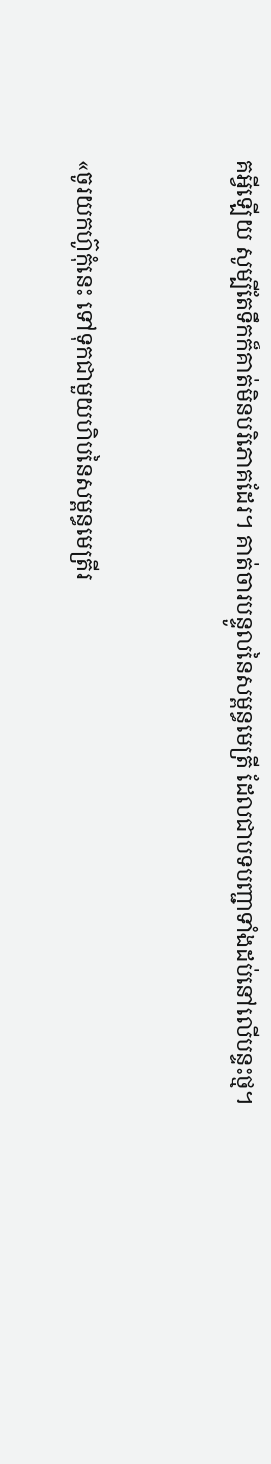គអ្វីឡើយ សូម្បីតែទឹកក៏គាត់មិនបរិភោគដែរ។ គាត់ចារបន្ទូលនៃសម្ពន្ធមេត្រី ដែលជាបទបញ្ជាទាំងដប់នៅលើបន្ទះថ្ម។


«ចូរយកហ៊ូកុំនេះ ទៅទុកជាមួយហិបនៃសម្ពន្ធ‌មេត្រីរ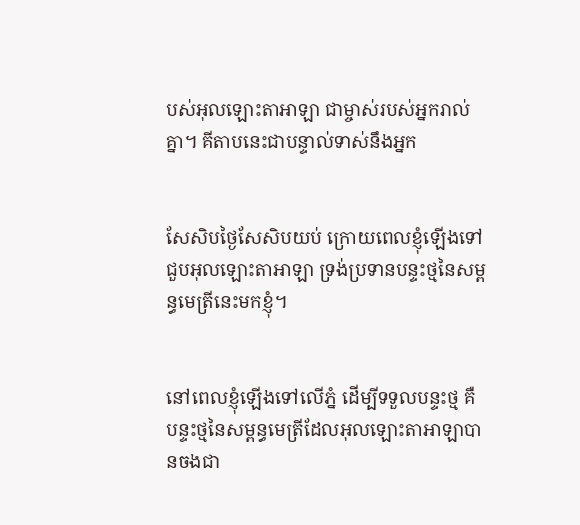បស់អុលឡោះ‌តាអាឡា ជាម្ចាស់របស់អ្នករាល់គ្នា។ គីតាបនេះជាបន្ទាល់ទាស់នឹងអ្នក


សែ‌សិបថ្ងៃសែ‌សិបយប់ ក្រោយពេលខ្ញុំឡើងទៅជួបអុលឡោះ‌តាអាឡា ទ្រង់ប្រទានបន្ទះថ្មនៃសម្ពន្ធ‌មេត្រីនេះមកខ្ញុំ។


នៅពេលខ្ញុំឡើងទៅលើភ្នំ ដើម្បីទទួលបន្ទះថ្ម គឺបន្ទះថ្មនៃសម្ពន្ធ‌មេត្រីដែលអុលឡោះ‌តាអាឡាបានចងជា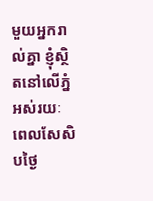មួយអ្នករាល់គ្នា ខ្ញុំស្ថិតនៅលើភ្នំ អស់រយៈពេលសែ‌សិបថ្ងៃ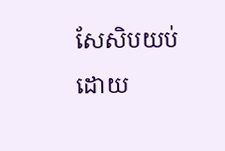សែ‌សិបយប់ ដោយ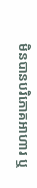មិនបានបរិភោគអាហារ ឬ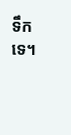ទឹកទេ។